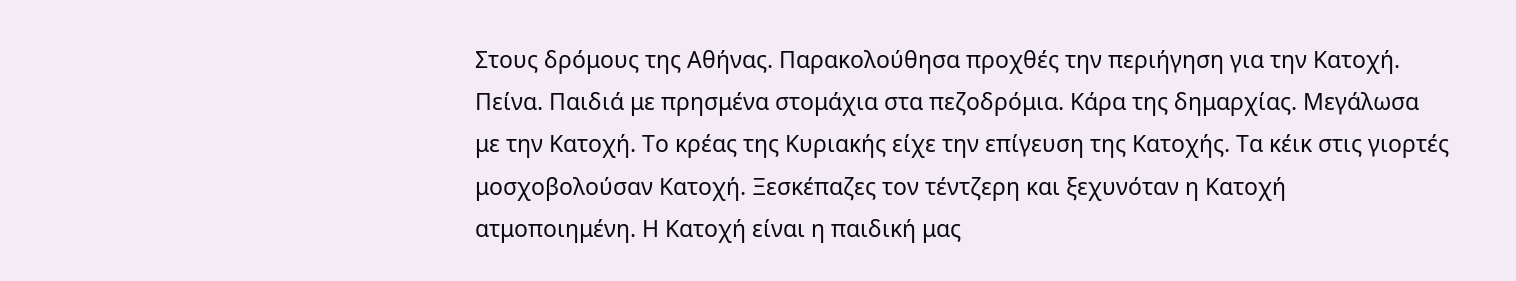Στους δρόμους της Αθήνας. Παρακολούθησα προχθές την περιήγηση για την Κατοχή. Πείνα. Παιδιά με πρησμένα στομάχια στα πεζοδρόμια. Κάρα της δημαρχίας. Μεγάλωσα με την Κατοχή. Το κρέας της Κυριακής είχε την επίγευση της Κατοχής. Τα κέικ στις γιορτές μοσχοβολούσαν Κατοχή. Ξεσκέπαζες τον τέντζερη και ξεχυνόταν η Κατοχή ατμοποιημένη. Η Κατοχή είναι η παιδική μας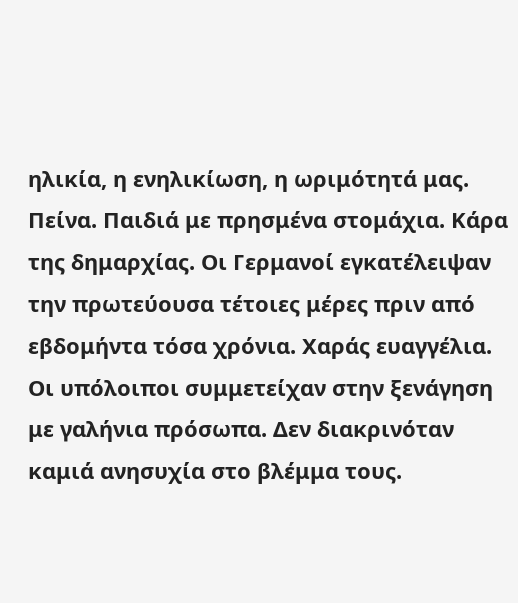ηλικία, η ενηλικίωση, η ωριμότητά μας. Πείνα. Παιδιά με πρησμένα στομάχια. Κάρα της δημαρχίας. Οι Γερμανοί εγκατέλειψαν την πρωτεύουσα τέτοιες μέρες πριν από εβδομήντα τόσα χρόνια. Χαράς ευαγγέλια. Οι υπόλοιποι συμμετείχαν στην ξενάγηση με γαλήνια πρόσωπα. Δεν διακρινόταν καμιά ανησυχία στο βλέμμα τους.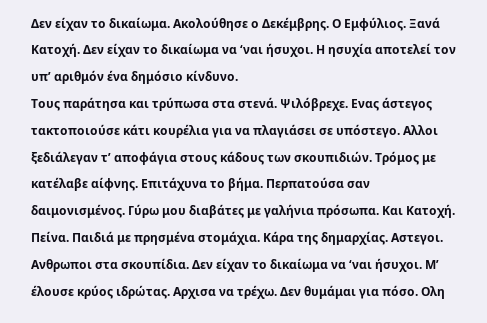Δεν είχαν το δικαίωμα. Ακολούθησε ο Δεκέμβρης. Ο Εμφύλιος. Ξανά Κατοχή. Δεν είχαν το δικαίωμα να ‘ναι ήσυχοι. Η ησυχία αποτελεί τον υπ’ αριθμόν ένα δημόσιο κίνδυνο.
Τους παράτησα και τρύπωσα στα στενά. Ψιλόβρεχε. Ενας άστεγος τακτοποιούσε κάτι κουρέλια για να πλαγιάσει σε υπόστεγο. Αλλοι ξεδιάλεγαν τ’ αποφάγια στους κάδους των σκουπιδιών. Τρόμος με κατέλαβε αίφνης. Επιτάχυνα το βήμα. Περπατούσα σαν δαιμονισμένος. Γύρω μου διαβάτες με γαλήνια πρόσωπα. Και Κατοχή. Πείνα. Παιδιά με πρησμένα στομάχια. Κάρα της δημαρχίας. Αστεγοι. Ανθρωποι στα σκουπίδια. Δεν είχαν το δικαίωμα να ‘ναι ήσυχοι. Μ’ έλουσε κρύος ιδρώτας. Αρχισα να τρέχω. Δεν θυμάμαι για πόσο. Ολη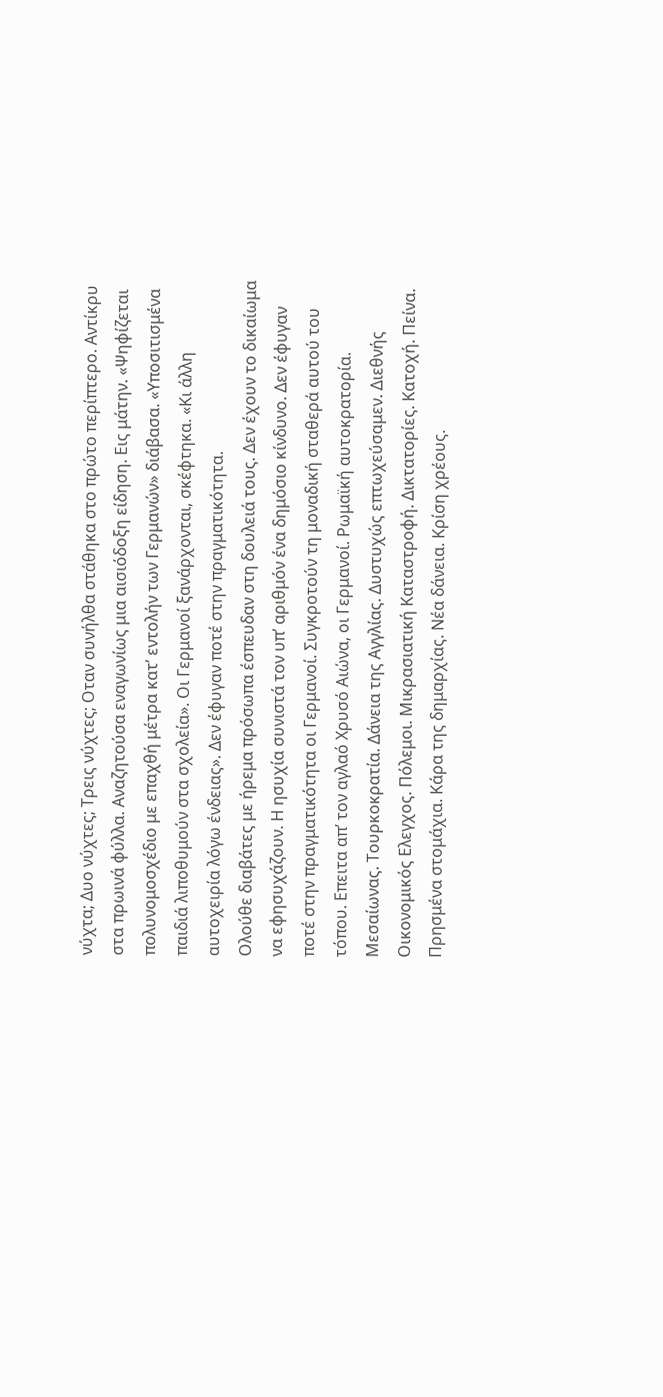νύχτα; Δυο νύχτες; Τρεις νύχτες; Οταν συνήλθα στάθηκα στο πρώτο περίπτερο. Αντίκρυ στα πρωινά φύλλα. Αναζητούσα εναγωνίως μια αισιόδοξη είδηση. Εις μάτην. «Ψηφίζεται πολυνομοσχέδιο με επαχθή μέτρα κατ’ εντολήν των Γερμανών» διάβασα. «Υποσιτισμένα παιδιά λιποθυμούν στα σχολεία». Οι Γερμανοί ξανάρχονται, σκέφτηκα. «Κι άλλη αυτοχειρία λόγω ένδειας». Δεν έφυγαν ποτέ στην πραγματικότητα.
Ολούθε διαβάτες με ήρεμα πρόσωπα έσπευδαν στη δουλειά τους. Δεν έχουν το δικαίωμα να εφησυχάζουν. Η ησυχία συνιστά τον υπ’ αριθμόν ένα δημόσιο κίνδυνο. Δεν έφυγαν ποτέ στην πραγματικότητα οι Γερμανοί. Συγκροτούν τη μοναδική σταθερά αυτού του τόπου. Επειτα απ’ τον αγλαό Χρυσό Αιώνα, οι Γερμανοί. Ρωμαϊκή αυτοκρατορία. Μεσαίωνας. Τουρκοκρατία. Δάνεια της Αγγλίας. Δυστυχώς επτωχεύσαμεν. Διεθνής Οικονομικός Ελεγχος. Πόλεμοι. Μικρασιατική Καταστροφή. Δικτατορίες. Κατοχή. Πείνα. Πρησμένα στομάχια. Κάρα της δημαρχίας. Νέα δάνεια. Κρίση χρέους.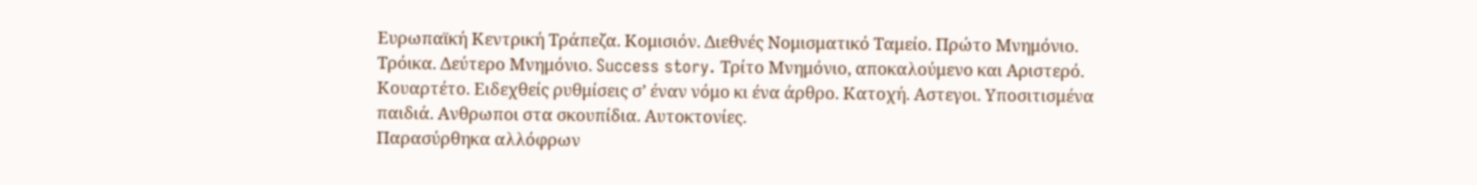Ευρωπαϊκή Κεντρική Τράπεζα. Κομισιόν. Διεθνές Νομισματικό Ταμείο. Πρώτο Μνημόνιο. Τρόικα. Δεύτερο Μνημόνιο. Success story. Τρίτο Μνημόνιο, αποκαλούμενο και Αριστερό. Κουαρτέτο. Ειδεχθείς ρυθμίσεις σ’ έναν νόμο κι ένα άρθρο. Κατοχή. Αστεγοι. Υποσιτισμένα παιδιά. Ανθρωποι στα σκουπίδια. Αυτοκτονίες.
Παρασύρθηκα αλλόφρων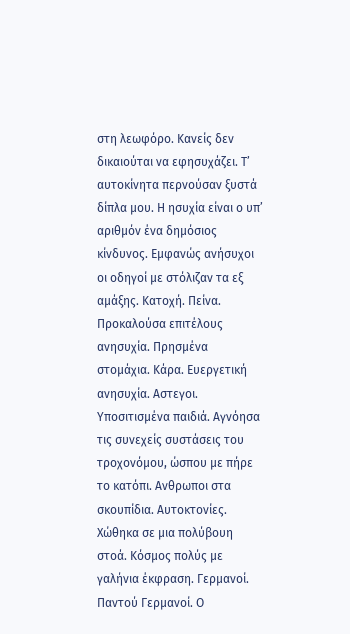στη λεωφόρο. Κανείς δεν δικαιούται να εφησυχάζει. Τ’ αυτοκίνητα περνούσαν ξυστά δίπλα μου. Η ησυχία είναι ο υπ’ αριθμόν ένα δημόσιος κίνδυνος. Εμφανώς ανήσυχοι οι οδηγοί με στόλιζαν τα εξ αμάξης. Κατοχή. Πείνα. Προκαλούσα επιτέλους ανησυχία. Πρησμένα στομάχια. Κάρα. Ευεργετική ανησυχία. Αστεγοι. Υποσιτισμένα παιδιά. Αγνόησα τις συνεχείς συστάσεις του τροχονόμου, ώσπου με πήρε το κατόπι. Ανθρωποι στα σκουπίδια. Αυτοκτονίες. Χώθηκα σε μια πολύβουη στοά. Κόσμος πολύς με γαλήνια έκφραση. Γερμανοί. Παντού Γερμανοί. Ο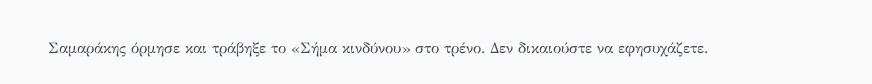Σαμαράκης όρμησε και τράβηξε το «Σήμα κινδύνου» στο τρένο. Δεν δικαιούστε να εφησυχάζετε.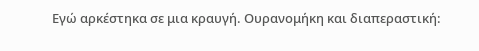Εγώ αρκέστηκα σε μια κραυγή. Ουρανομήκη και διαπεραστική: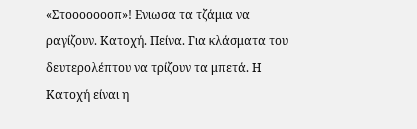«Στοοοοοοοπ»! Ενιωσα τα τζάμια να ραγίζουν. Κατοχή. Πείνα. Για κλάσματα του δευτερολέπτου να τρίζουν τα μπετά. Η Κατοχή είναι η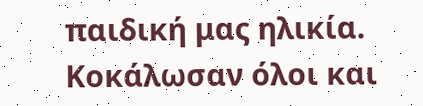παιδική μας ηλικία. Κοκάλωσαν όλοι και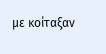με κοίταξαν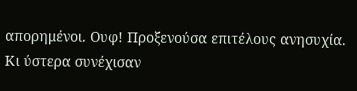απορημένοι. Ουφ! Προξενούσα επιτέλους ανησυχία. Κι ύστερα συνέχισαν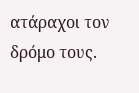ατάραχοι τον δρόμο τους.